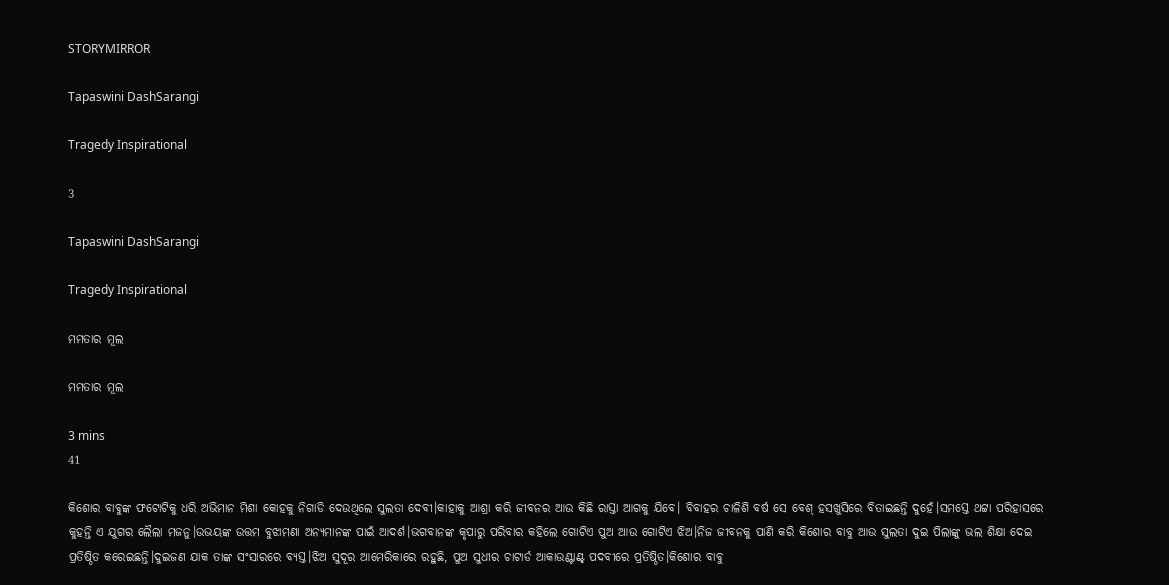STORYMIRROR

Tapaswini DashSarangi

Tragedy Inspirational

3

Tapaswini DashSarangi

Tragedy Inspirational

ମମତାର ମୂଲ

ମମତାର ମୂଲ

3 mins
41

କିଶୋର ବାବୁଙ୍କ ଫଟୋଟିକୁ ଧରି ଅଭିମାନ ମିଶା କୋହକୁ ନିଗାଡି ଦେଉଥିଲେ ସୁଲତା ଦେବୀ।କାହାକୁ ଆଶ୍ରା କରି ଜୀବନର ଆଉ କିଛି ରାସ୍ତା ଆଗକୁ ଯିବେ। ବିବାହର ଚାଳିଶି ବର୍ଷ ସେ ବେଶ୍ ହସଖୁସିରେ ବିତାଇଛନ୍ତି ଦୁହେଁ।ସମସ୍ତେ ଥଟ୍ଟା ପରିହାସରେ କୁହନ୍ତି ଏ ଯୁଗର ଲୈଲା ମଜନୁ।ଉଭୟଙ୍କ ଉତ୍ତମ ବୁଝାମଣା ଅନ୍ୟମାନଙ୍କ ପାଇଁ ଆଦର୍ଶ।ଭଗବାନଙ୍କ କୃପାରୁ ପରିବାର କହିଲେ ଗୋଟିଏ ପୁଅ ଆଉ ଗୋଟିଏ ଝିଅ।ନିଜ ଜୀବନକୁ ପାଣି କରି କିଶୋର ବାବୁ ଆଉ ସୁଲତା ଦୁଇ ପିଲାଙ୍କୁ ଭଲ ଶିକ୍ଷା ଦେଇ ପ୍ରତିଷ୍ଠିତ କରେଇଛନ୍ତି।ଦୁଇଜଣ ଯାକ ତାଙ୍କ ସଂସାରରେ ବ୍ୟସ୍ତ।ଝିଅ ସୁଦୂର ଆମେରିକାରେ ରହୁଛି, ପୁଅ ସୁଧୀର ଚାଟାର୍ଡ ଆକାଉଣ୍ଟାଣ୍ଟ୍ ପଦବୀରେ ପ୍ରତିଷ୍ଠିତ।କିଶୋର ବାବୁ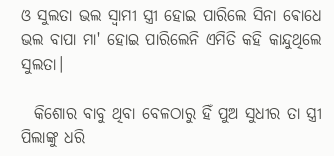ଓ ସୁଲତା ଭଲ ସ୍ଵାମୀ ସ୍ତ୍ରୀ ହୋଇ ପାରିଲେ ସିନା ଵୋଧେ ଭଲ ବାପା ମା' ହୋଇ ପାରିଲେନି ଏମିତି କହି କାନ୍ଦୁଥିଲେ ସୁଲତା।

  କିଶୋର ବାବୁ ଥିବା ବେଳଠାରୁ ହିଁ ପୁଅ ସୁଧୀର ତା ସ୍ତ୍ରୀ ପିଲାଙ୍କୁ ଧରି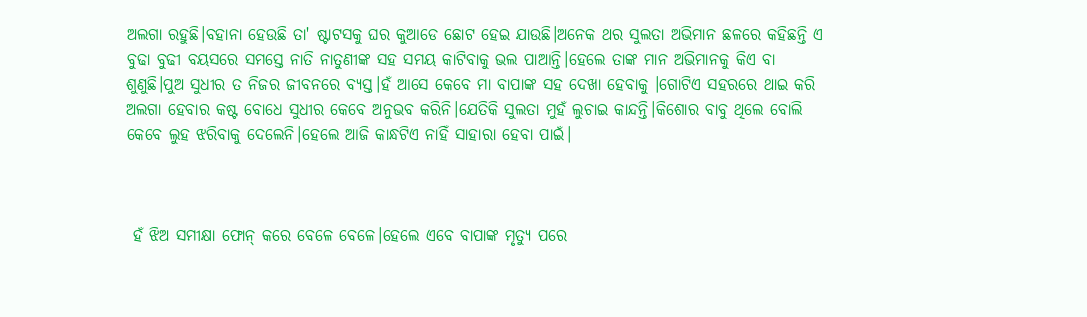ଅଲଗା ରହୁଛି।ବହାନା ହେଉଛି ତା' ଷ୍ଟାଟସକୁ ଘର କୁଆଡେ ଛୋଟ ହେଇ ଯାଉଛି।ଅନେକ ଥର ସୁଲତା ଅଭିମାନ ଛଳରେ କହିଛନ୍ତି ଏ ବୁଢା ବୁଢୀ ବୟସରେ ସମସ୍ତେ ନାତି ନାତୁଣୀଙ୍କ ସହ ସମୟ କାଟିବାକୁ ଭଲ ପାଆନ୍ତି।ହେଲେ ତାଙ୍କ ମାନ ଅଭିମାନକୁ କିଏ ବା ଶୁଣୁଛି।ପୁଅ ସୁଧୀର ତ ନିଜର ଜୀବନରେ ବ୍ୟସ୍ତ।ହଁ ଆସେ କେବେ ମା ବାପାଙ୍କ ସହ ଦେଖା ହେବାକୁ ।ଗୋଟିଏ ସହରରେ ଥାଇ କରି ଅଲଗା ହେବାର କଷ୍ଟ ବୋଧେ ସୁଧୀର କେବେ ଅନୁଭବ କରିନି।ଯେତିକି ସୁଲତା ମୁହଁ ଲୁଚାଇ କାନ୍ଦନ୍ତି।କିଶୋର ବାବୁ ଥିଲେ ବୋଲି କେବେ ଲୁହ ଝରିବାକୁ ଦେଲେନି।ହେଲେ ଆଜି କାନ୍ଧଟିଏ ନାହିଁ ସାହାରା ହେବା ପାଇଁ।



 ହଁ ଝିଅ ସମୀକ୍ଷା ଫୋନ୍ କରେ ବେଳେ ବେଳେ।ହେଲେ ଏବେ ବାପାଙ୍କ ମୃତ୍ୟୁ ପରେ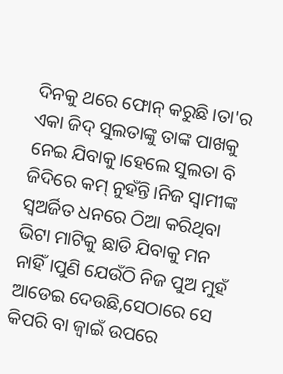ଦିନକୁ ଥରେ ଫୋନ୍ କରୁଛି।ତା'ର ଏକା ଜିଦ୍ ସୁଲତାଙ୍କୁ ତାଙ୍କ ପାଖକୁ ନେଇ ଯିବାକୁ।ହେଲେ ସୁଲତା ବି ଜିଦିରେ କମ୍ ନୁହଁନ୍ତି।ନିଜ ସ୍ଵାମୀଙ୍କ ସ୍ଵଅର୍ଜିତ ଧନରେ ଠିଆ କରିଥିବା ଭିଟା ମାଟିକୁ ଛାଡି ଯିବାକୁ ମନ ନାହିଁ।ପୁଣି ଯେଉଁଠି ନିଜ ପୁଅ ମୁହଁ ଆଡେଇ ଦେଉଛି,ସେଠାରେ ସେ କିପରି ବା ଜ୍ଵାଇଁ ଉପରେ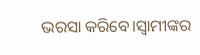ଭରସା କରିବେ।ସ୍ଵାମୀଙ୍କର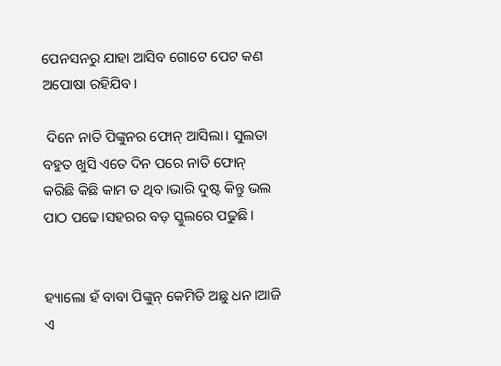ପେନସନରୁ ଯାହା ଆସିବ ଗୋଟେ ପେଟ କଣ ଅପୋଷା ରହିଯିବ।

 ଦିନେ ନାତି ପିଙ୍କୁନର ଫୋନ୍ ଆସିଲା। ସୁଲତା ବହୁତ ଖୁସି ଏତେ ଦିନ ପରେ ନାତି ଫୋନ୍ କରିଛି କିଛି କାମ ତ ଥିବ।ଭାରି ଦୁଷ୍ଟ କିନ୍ତୁ ଭଲ ପାଠ ପଢେ।ସହରର ବଡ଼ ସ୍କୁଲରେ ପଢୁଛି।


ହ୍ୟାଲୋ ହଁ ବାବା ପିଙ୍କୁନ୍ କେମିତି ଅଛୁ ଧନ।ଆଜି ଏ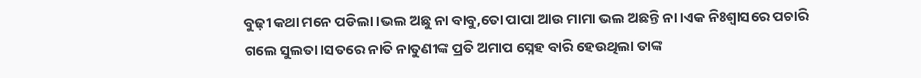ବୁଢ଼ୀ କଥା ମନେ ପଡିଲା।ଭଲ ଅଛୁ ନା ବାବୁ,ତୋ ପାପା ଆଉ ମାମା ଭଲ ଅଛନ୍ତି ନା।ଏକ ନିଃଶ୍ଵାସରେ ପଚାରି ଗଲେ ସୁଲତା।ସତରେ ନାତି ନାତୁଣୀଙ୍କ ପ୍ରତି ଅମାପ ସ୍ନେହ ବାରି ହେଉଥିଲା ତାଙ୍କ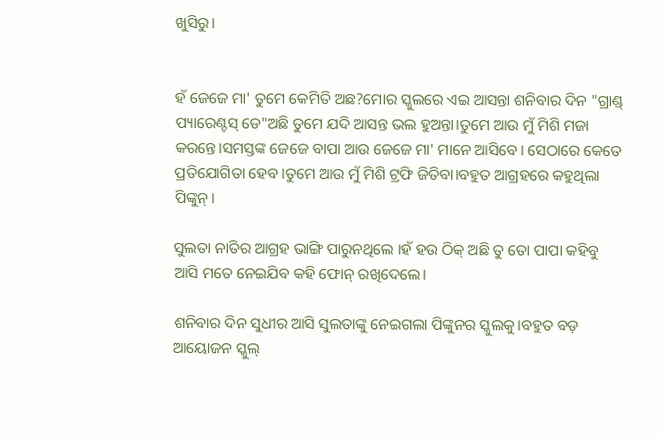ଖୁସିରୁ।


ହଁ ଜେଜେ ମା' ତୁମେ କେମିତି ଅଛ?ମୋର ସ୍କୁଲରେ ଏଇ ଆସନ୍ତା ଶନିବାର ଦିନ "ଗ୍ରାଣ୍ଡ୍ ପ୍ୟାରେଣ୍ଟସ୍ ଡେ"ଅଛି ତୁମେ ଯଦି ଆସନ୍ତ ଭଲ ହୁଅନ୍ତା।ତୁମେ ଆଉ ମୁଁ ମିଶି ମଜା କରନ୍ତେ।ସମସ୍ତଙ୍କ ଜେଜେ ବାପା ଆଉ ଜେଜେ ମା' ମାନେ ଆସିବେ। ସେଠାରେ କେତେ ପ୍ରତିଯୋଗିତା ହେବ।ତୁମେ ଆଉ ମୁଁ ମିଶି ଟ୍ରଫି ଜିତିବା।ବହୁତ ଆଗ୍ରହରେ କହୁଥିଲା ପିଙ୍କୁନ୍।

ସୁଲତା ନାତିର ଆଗ୍ରହ ଭାଙ୍ଗି ପାରୁନଥିଲେ ।ହଁ ହଉ ଠିକ୍ ଅଛି ତୁ ତୋ ପାପା କହିବୁ ଆସି ମତେ ନେଇଯିବ କହି ଫୋନ୍ ରଖିଦେଲେ।

ଶନିବାର ଦିନ ସୁଧୀର ଆସି ସୁଲତାଙ୍କୁ ନେଇଗଲା ପିଙ୍କୁନର ସ୍କୁଲକୁ।ବହୁତ ବଡ଼ ଆୟୋଜନ ସ୍କୁଲ୍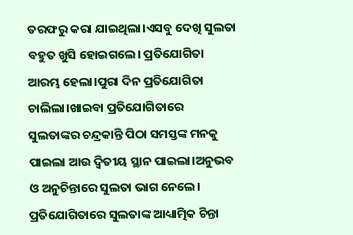ତରଫରୁ କରା ଯାଇଥିଲା।ଏସବୁ ଦେଖି ସୁଲତା ବହୁତ ଖୁସି ହୋଇଗଲେ। ପ୍ରତିଯୋଗିତା ଆରମ୍ଭ ହେଲା।ପୁରା ଦିନ ପ୍ରତିଯୋଗିତା ଚାଲିଲା।ଖାଇବା ପ୍ରତିଯୋଗିତାରେ ସୁଲତାଙ୍କର ଚନ୍ଦ୍ରକାନ୍ତି ପିଠା ସମସ୍ତଙ୍କ ମନକୁ ପାଇଲା ଆଉ ଦ୍ଵିତୀୟ ସ୍ଥାନ ପାଇଲା।ଅନୁଭବ ଓ ଅନୁଚିନ୍ତାରେ ସୁଲତା ଭାଗ ନେଲେ। ପ୍ରତିଯୋଗିତାରେ ସୁଲତାଙ୍କ ଆଧ୍ୟାତ୍ମିକ ଚିନ୍ତା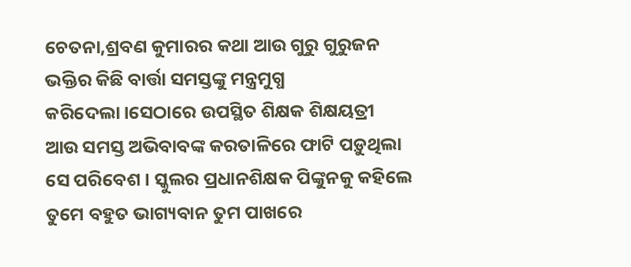ଚେତନା,ଶ୍ରବଣ କୁମାରର କଥା ଆଉ ଗୁରୁ ଗୁରୁଜନ ଭକ୍ତିର କିଛି ବାର୍ତ୍ତା ସମସ୍ତଙ୍କୁ ମନ୍ତ୍ରମୁଗ୍ଧ କରିଦେଲା।ସେଠାରେ ଉପସ୍ଥିତ ଶିକ୍ଷକ ଶିକ୍ଷୟତ୍ରୀ ଆଉ ସମସ୍ତ ଅଭିବାବଙ୍କ କରତାଳିରେ ଫାଟି ପଡ଼ୁଥିଲା ସେ ପରିବେଶ। ସ୍କୁଲର ପ୍ରଧାନଶିକ୍ଷକ ପିଙ୍କୁନକୁ କହିଲେ ତୁମେ ବହୁତ ଭାଗ୍ୟବାନ ତୁମ ପାଖରେ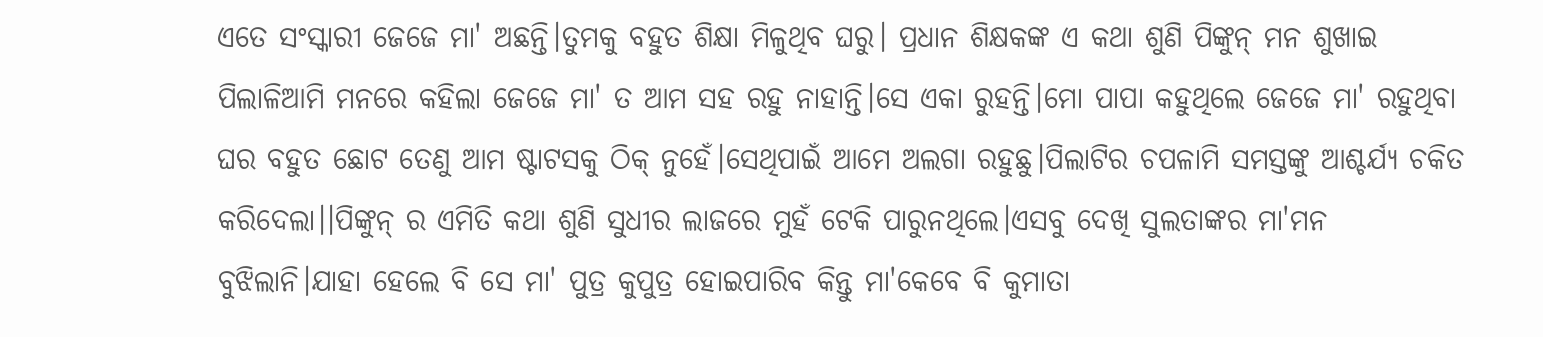ଏତେ ସଂସ୍କାରୀ ଜେଜେ ମା' ଅଛନ୍ତି।ତୁମକୁ ବହୁତ ଶିକ୍ଷା ମିଳୁଥିବ ଘରୁ। ପ୍ରଧାନ ଶିକ୍ଷକଙ୍କ ଏ କଥା ଶୁଣି ପିଙ୍କୁନ୍ ମନ ଶୁଖାଇ ପିଲାଳିଆମି ମନରେ କହିଲା ଜେଜେ ମା' ତ ଆମ ସହ ରହୁ ନାହାନ୍ତି।ସେ ଏକା ରୁହନ୍ତି।ମୋ ପାପା କହୁଥିଲେ ଜେଜେ ମା' ରହୁଥିବା ଘର ବହୁତ ଛୋଟ ତେଣୁ ଆମ ଷ୍ଟାଟସକୁ ଠିକ୍ ନୁହେଁ।ସେଥିପାଇଁ ଆମେ ଅଲଗା ରହୁଛୁ।ପିଲାଟିର ଚପଳାମି ସମସ୍ତଙ୍କୁ ଆଶ୍ଚର୍ଯ୍ୟ ଚକିତ କରିଦେଲା।।ପିଙ୍କୁନ୍ ର ଏମିତି କଥା ଶୁଣି ସୁଧୀର ଲାଜରେ ମୁହଁ ଟେକି ପାରୁନଥିଲେ।ଏସବୁ ଦେଖି ସୁଲତାଙ୍କର ମା'ମନ ବୁଝିଲାନି।ଯାହା ହେଲେ ବି ସେ ମା' ପୁତ୍ର କୁପୁତ୍ର ହୋଇପାରିବ କିନ୍ତୁ ମା'କେବେ ବି କୁମାତା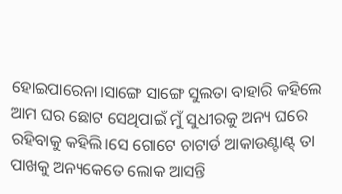ହୋଇପାରେନା।ସାଙ୍ଗେ ସାଙ୍ଗେ ସୁଲତା ବାହାରି କହିଲେ ଆମ ଘର ଛୋଟ ସେଥିପାଇଁ ମୁଁ ସୁଧୀରକୁ ଅନ୍ୟ ଘରେ ରହିବାକୁ କହିଲି।ସେ ଗୋଟେ ଚାଟାର୍ଡ ଆକାଉଣ୍ଟାଣ୍ଟ୍ ତା ପାଖକୁ ଅନ୍ୟକେତେ ଲୋକ ଆସନ୍ତି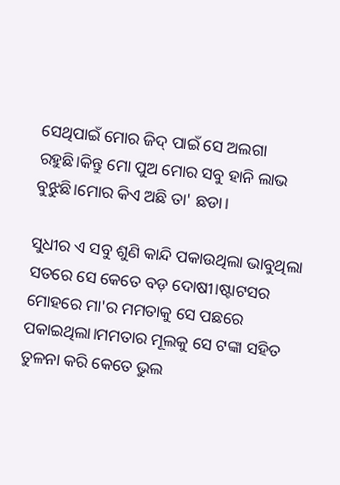ସେଥିପାଇଁ ମୋର ଜିଦ୍ ପାଇଁ ସେ ଅଲଗା ରହୁଛି।କିନ୍ତୁ ମୋ ପୁଅ ମୋର ସବୁ ହାନି ଲାଭ ବୁଝୁଛି।ମୋର କିଏ ଅଛି ତା' ଛଡା।

ସୁଧୀର ଏ ସବୁ ଶୁଣି କାନ୍ଦି ପକାଉଥିଲା ଭାବୁଥିଲା ସତରେ ସେ କେତେ ବଡ଼ ଦୋଷୀ।ଷ୍ଟାଟସର ମୋହରେ ମା'ର ମମତାକୁ ସେ ପଛରେ ପକାଇଥିଲା।ମମତାର ମୂଲକୁ ସେ ଟଙ୍କା ସହିତ ତୁଳନା କରି କେତେ ଭୁଲ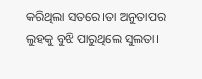କରିଥିଲା ସତରେ।ତା ଅନୁତାପର ଲୁହକୁ ବୁଝି ପାରୁଥିଲେ ସୁଲତା।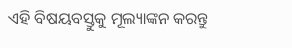ଏହି ବିଷୟବସ୍ତୁକୁ ମୂଲ୍ୟାଙ୍କନ କରନ୍ତୁ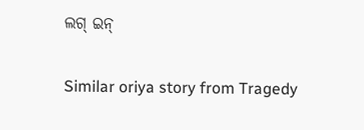ଲଗ୍ ଇନ୍

Similar oriya story from Tragedy